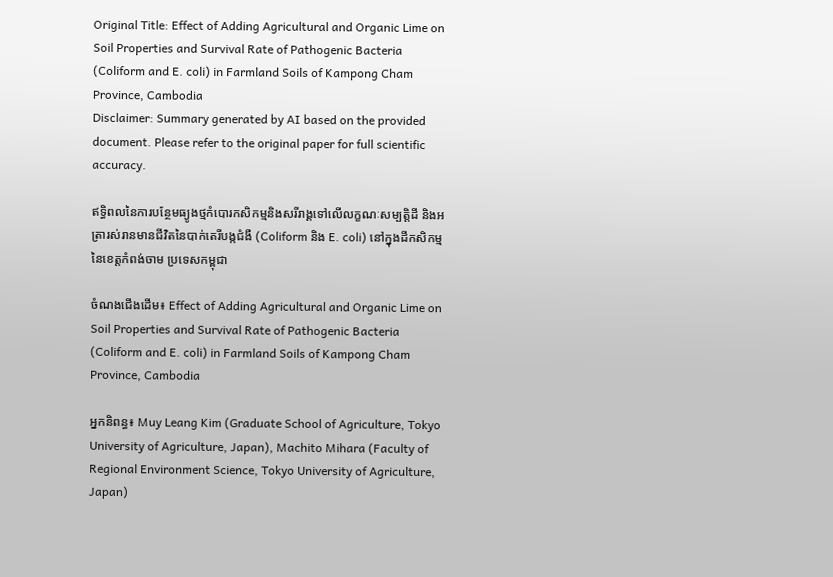Original Title: Effect of Adding Agricultural and Organic Lime on Soil Properties and Survival Rate of Pathogenic Bacteria (Coliform and E. coli) in Farmland Soils of Kampong Cham Province, Cambodia
Disclaimer: Summary generated by AI based on the provided document. Please refer to the original paper for full scientific accuracy.

ឥទ្ធិពលនៃការបន្ថែមធ្យូងថ្មកំបោរកសិកម្មនិងសរីរាង្គទៅលើលក្ខណៈសម្បត្តិដី និងអត្រារស់រានមានជីវិតនៃបាក់តេរីបង្កជំងឺ (Coliform និង E. coli) នៅក្នុងដីកសិកម្មនៃខេត្តកំពង់ចាម ប្រទេសកម្ពុជា

ចំណងជើងដើម៖ Effect of Adding Agricultural and Organic Lime on Soil Properties and Survival Rate of Pathogenic Bacteria (Coliform and E. coli) in Farmland Soils of Kampong Cham Province, Cambodia

អ្នកនិពន្ធ៖ Muy Leang Kim (Graduate School of Agriculture, Tokyo University of Agriculture, Japan), Machito Mihara (Faculty of Regional Environment Science, Tokyo University of Agriculture, Japan)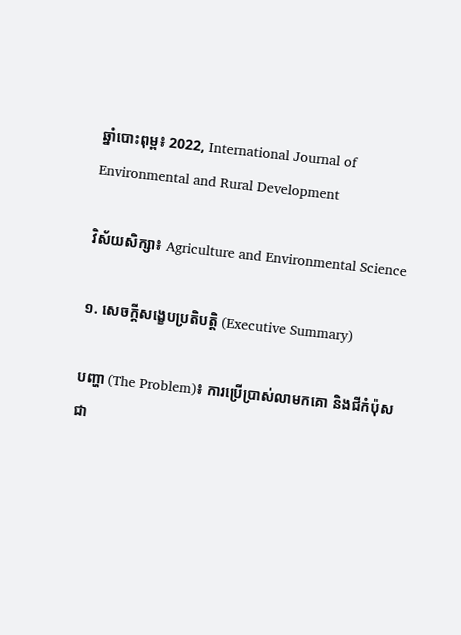ឆ្នាំបោះពុម្ព៖ 2022, International Journal of Environmental and Rural Development

វិស័យសិក្សា៖ Agriculture and Environmental Science

១. សេចក្តីសង្ខេបប្រតិបត្តិ (Executive Summary)

បញ្ហា (The Problem)៖ ការប្រើប្រាស់លាមកគោ និងជីកំប៉ុសជា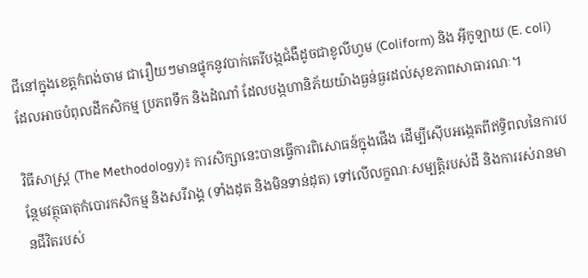ជីនៅក្នុងខេត្តកំពង់ចាម ជារឿយៗមានផ្ទុកនូវបាក់តេរីបង្កជំងឺដូចជាខូលីហ្វម (Coliform) និង អ៊ីកូឡាយ (E. coli) ដែលអាចបំពុលដីកសិកម្ម ប្រភពទឹក និងដំណាំ ដែលបង្កហានិភ័យយ៉ាងធ្ងន់ធ្ងរដល់សុខភាពសាធារណៈ។

វិធីសាស្ត្រ (The Methodology)៖ ការសិក្សានេះបានធ្វើការពិសោធន៍ក្នុងផើង ដើម្បីស៊ើបអង្កេតពីឥទ្ធិពលនៃការបន្ថែមវត្ថុធាតុកំបោរកសិកម្ម និងសរីរាង្គ (ទាំងដុត និងមិនទាន់ដុត) ទៅលើលក្ខណៈសម្បត្តិរបស់ដី និងការរស់រានមានជីវិតរបស់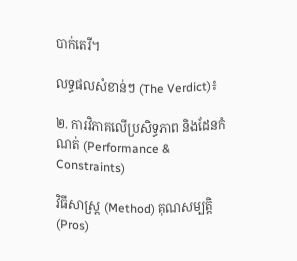បាក់តេរី។

លទ្ធផលសំខាន់ៗ (The Verdict)៖

២. ការវិភាគលើប្រសិទ្ធភាព និងដែនកំណត់ (Performance & Constraints)

វិធីសាស្ត្រ (Method) គុណសម្បត្តិ (Pros)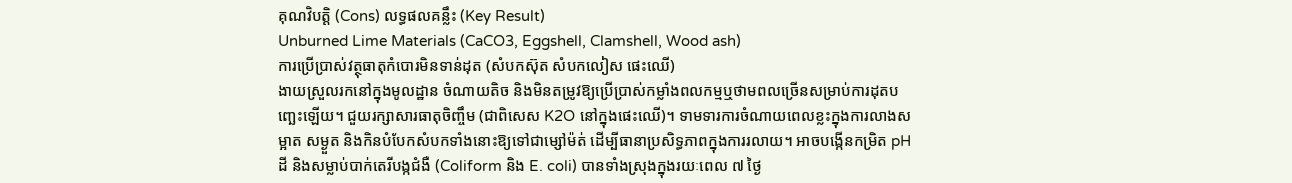គុណវិបត្តិ (Cons) លទ្ធផលគន្លឹះ (Key Result)
Unburned Lime Materials (CaCO3, Eggshell, Clamshell, Wood ash)
ការប្រើប្រាស់វត្ថុធាតុកំបោរមិនទាន់ដុត (សំបកស៊ុត សំបកលៀស ផេះឈើ)
ងាយស្រួលរកនៅក្នុងមូលដ្ឋាន ចំណាយតិច និងមិនតម្រូវឱ្យប្រើប្រាស់កម្លាំងពលកម្មឬថាមពលច្រើនសម្រាប់ការដុតបញ្ឆេះឡើយ។ ជួយរក្សាសារធាតុចិញ្ចឹម (ជាពិសេស K2O នៅក្នុងផេះឈើ)។ ទាមទារការចំណាយពេលខ្លះក្នុងការលាងសម្អាត សម្ងួត និងកិនបំបែកសំបកទាំងនោះឱ្យទៅជាម្សៅម៉ត់ ដើម្បីធានាប្រសិទ្ធភាពក្នុងការរលាយ។ អាចបង្កើនកម្រិត pH ដី និងសម្លាប់បាក់តេរីបង្កជំងឺ (Coliform និង E. coli) បានទាំងស្រុងក្នុងរយៈពេល ៧ ថ្ងៃ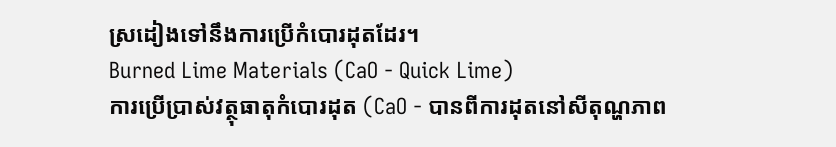ស្រដៀងទៅនឹងការប្រើកំបោរដុតដែរ។
Burned Lime Materials (CaO - Quick Lime)
ការប្រើប្រាស់វត្ថុធាតុកំបោរដុត (CaO - បានពីការដុតនៅសីតុណ្ហភាព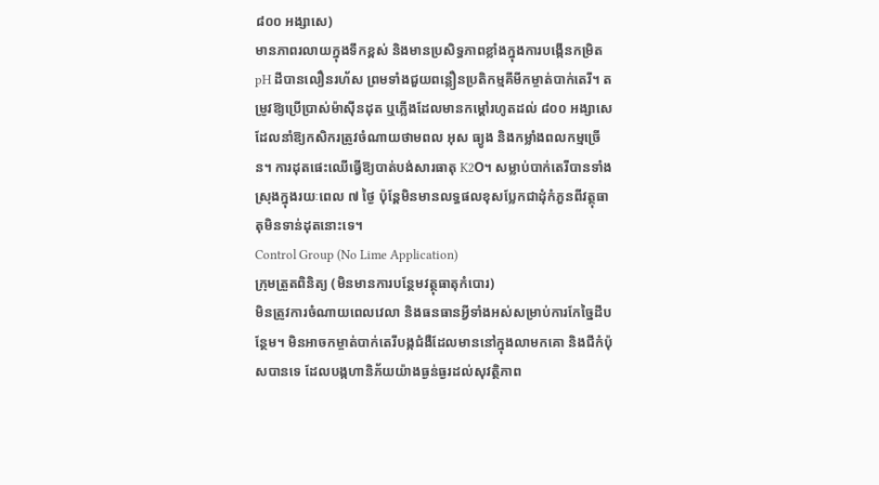៨០០ អង្សាសេ)
មានភាពរលាយក្នុងទឹកខ្ពស់ និងមានប្រសិទ្ធភាពខ្លាំងក្នុងការបង្កើនកម្រិត pH ដីបានលឿនរហ័ស ព្រមទាំងជួយពន្លឿនប្រតិកម្មគីមីកម្ចាត់បាក់តេរី។ តម្រូវឱ្យប្រើប្រាស់ម៉ាស៊ីនដុត ឬភ្លើងដែលមានកម្តៅរហូតដល់ ៨០០ អង្សាសេ ដែលនាំឱ្យកសិករត្រូវចំណាយថាមពល អុស ធ្យូង និងកម្លាំងពលកម្មច្រើន។ ការដុតផេះឈើធ្វើឱ្យបាត់បង់សារធាតុ K2O។ សម្លាប់បាក់តេរីបានទាំងស្រុងក្នុងរយៈពេល ៧ ថ្ងៃ ប៉ុន្តែមិនមានលទ្ធផលខុសប្លែកជាដុំកំភួនពីវត្ថុធាតុមិនទាន់ដុតនោះទេ។
Control Group (No Lime Application)
ក្រុមត្រួតពិនិត្យ (មិនមានការបន្ថែមវត្ថុធាតុកំបោរ)
មិនត្រូវការចំណាយពេលវេលា និងធនធានអ្វីទាំងអស់សម្រាប់ការកែច្នៃដីបន្ថែម។ មិនអាចកម្ចាត់បាក់តេរីបង្កជំងឺដែលមាននៅក្នុងលាមកគោ និងជីកំប៉ុសបានទេ ដែលបង្កហានិភ័យយ៉ាងធ្ងន់ធ្ងរដល់សុវត្ថិភាព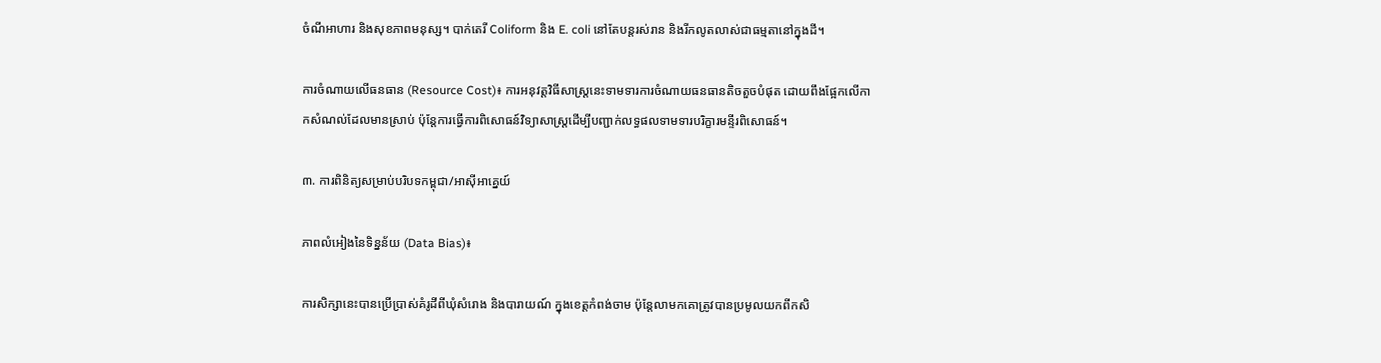ចំណីអាហារ និងសុខភាពមនុស្ស។ បាក់តេរី Coliform និង E. coli នៅតែបន្តរស់រាន និងរីកលូតលាស់ជាធម្មតានៅក្នុងដី។

ការចំណាយលើធនធាន (Resource Cost)៖ ការអនុវត្តវិធីសាស្ត្រនេះទាមទារការចំណាយធនធានតិចតួចបំផុត ដោយពឹងផ្អែកលើកាកសំណល់ដែលមានស្រាប់ ប៉ុន្តែការធ្វើការពិសោធន៍វិទ្យាសាស្ត្រដើម្បីបញ្ជាក់លទ្ធផលទាមទារបរិក្ខារមន្ទីរពិសោធន៍។

៣. ការពិនិត្យសម្រាប់បរិបទកម្ពុជា/អាស៊ីអាគ្នេយ៍

ភាពលំអៀងនៃទិន្នន័យ (Data Bias)៖

ការសិក្សានេះបានប្រើប្រាស់គំរូដីពីឃុំសំរោង និងបារាយណ៍ ក្នុងខេត្តកំពង់ចាម ប៉ុន្តែលាមកគោត្រូវបានប្រមូលយកពីកសិ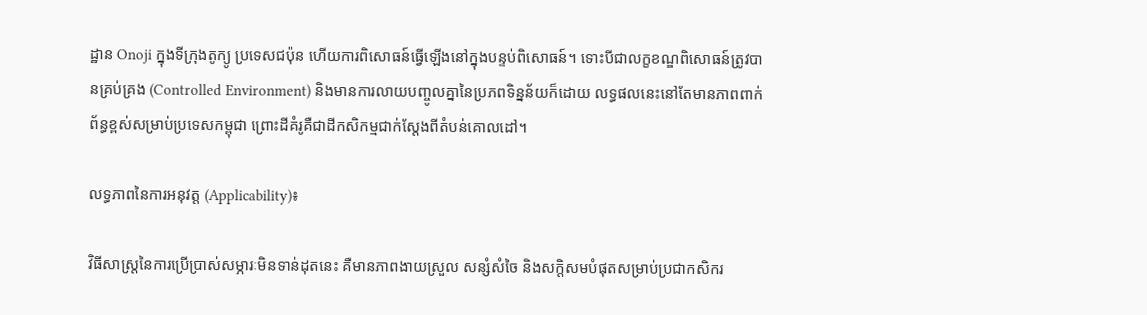ដ្ឋាន Onoji ក្នុងទីក្រុងតូក្យូ ប្រទេសជប៉ុន ហើយការពិសោធន៍ធ្វើឡើងនៅក្នុងបន្ទប់ពិសោធន៍។ ទោះបីជាលក្ខខណ្ឌពិសោធន៍ត្រូវបានគ្រប់គ្រង (Controlled Environment) និងមានការលាយបញ្ចូលគ្នានៃប្រភពទិន្នន័យក៏ដោយ លទ្ធផលនេះនៅតែមានភាពពាក់ព័ន្ធខ្ពស់សម្រាប់ប្រទេសកម្ពុជា ព្រោះដីគំរូគឺជាដីកសិកម្មជាក់ស្តែងពីតំបន់គោលដៅ។

លទ្ធភាពនៃការអនុវត្ត (Applicability)៖

វិធីសាស្ត្រនៃការប្រើប្រាស់សម្ភារៈមិនទាន់ដុតនេះ គឺមានភាពងាយស្រួល សន្សំសំចៃ និងសក្តិសមបំផុតសម្រាប់ប្រជាកសិករ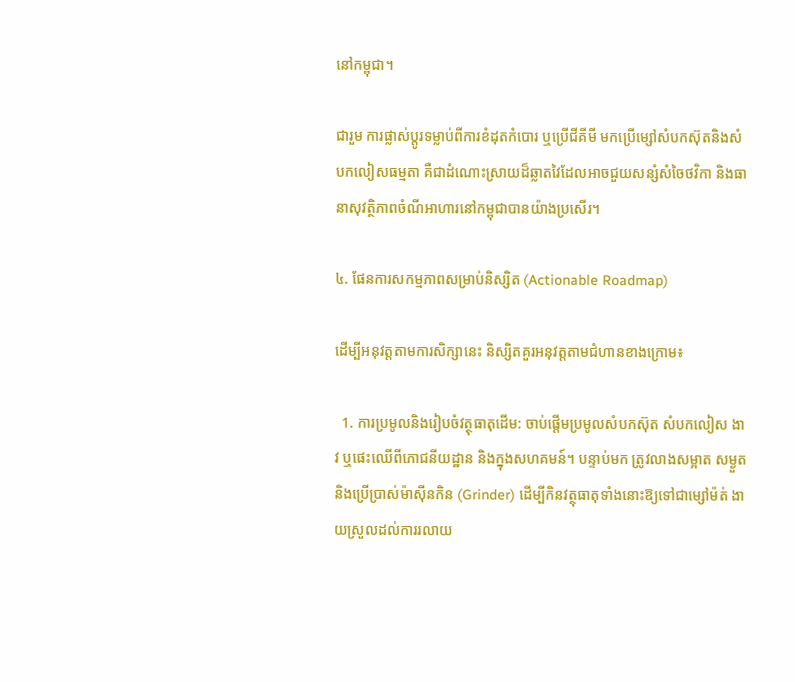នៅកម្ពុជា។

ជារួម ការផ្លាស់ប្តូរទម្លាប់ពីការខំដុតកំបោរ ឬប្រើជីគីមី មកប្រើម្សៅសំបកស៊ុតនិងសំបកលៀសធម្មតា គឺជាដំណោះស្រាយដ៏ឆ្លាតវៃដែលអាចជួយសន្សំសំចៃថវិកា និងធានាសុវត្ថិភាពចំណីអាហារនៅកម្ពុជាបានយ៉ាងប្រសើរ។

៤. ផែនការសកម្មភាពសម្រាប់និស្សិត (Actionable Roadmap)

ដើម្បីអនុវត្តតាមការសិក្សានេះ និស្សិតគួរអនុវត្តតាមជំហានខាងក្រោម៖

  1. ការប្រមូលនិងរៀបចំវត្ថុធាតុដើម: ចាប់ផ្តើមប្រមូលសំបកស៊ុត សំបកលៀស ងាវ ឬផេះឈើពីភោជនីយដ្ឋាន និងក្នុងសហគមន៍។ បន្ទាប់មក ត្រូវលាងសម្អាត សម្ងួត និងប្រើប្រាស់ម៉ាស៊ីនកិន (Grinder) ដើម្បីកិនវត្ថុធាតុទាំងនោះឱ្យទៅជាម្សៅម៉ត់ ងាយស្រួលដល់ការរលាយ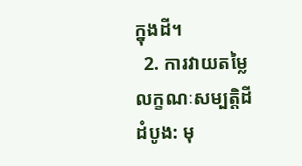ក្នុងដី។
  2. ការវាយតម្លៃលក្ខណៈសម្បត្តិដីដំបូង: មុ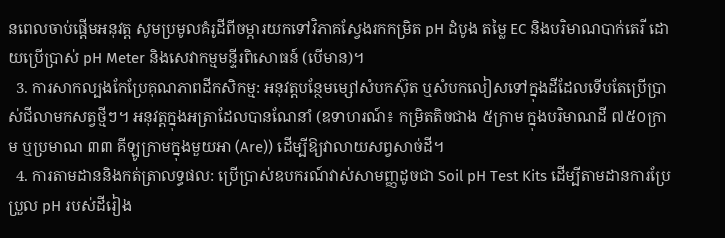នពេលចាប់ផ្តើមអនុវត្ត សូមប្រមូលគំរូដីពីចម្ការយកទៅវិភាគស្វែងរកកម្រិត pH ដំបូង តម្លៃ EC និងបរិមាណបាក់តេរី ដោយប្រើប្រាស់ pH Meter និងសេវាកម្មមន្ទីរពិសោធន៍ (បើមាន)។
  3. ការសាកល្បងកែប្រែគុណភាពដីកសិកម្ម: អនុវត្តបន្ថែមម្សៅសំបកស៊ុត ឬសំបកលៀសទៅក្នុងដីដែលទើបតែប្រើប្រាស់ជីលាមកសត្វថ្មីៗ។ អនុវត្តក្នុងអត្រាដែលបានណែនាំ (ឧទាហរណ៍៖ កម្រិតតិចជាង ៥ក្រាម ក្នុងបរិមាណដី ៧៥០ក្រាម ឬប្រមាណ ៣៣ គីឡូក្រាមក្នុងមួយអា (Are)) ដើម្បីឱ្យវាលាយសព្វសាច់ដី។
  4. ការតាមដាននិងកត់ត្រាលទ្ធផល: ប្រើប្រាស់ឧបករណ៍វាស់សាមញ្ញដូចជា Soil pH Test Kits ដើម្បីតាមដានការប្រែប្រួល pH របស់ដីរៀង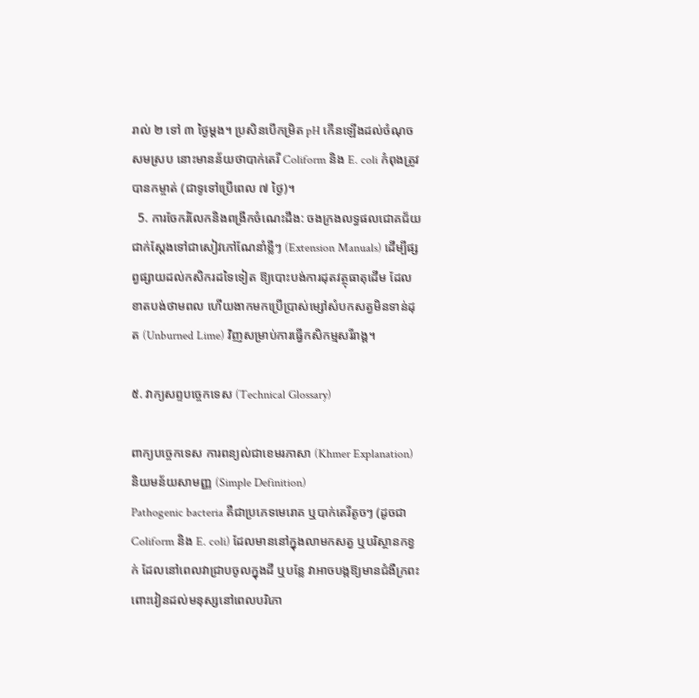រាល់ ២ ទៅ ៣ ថ្ងៃម្ដង។ ប្រសិនបើកម្រិត pH កើនឡើងដល់ចំណុចសមស្រប នោះមានន័យថាបាក់តេរី Coliform និង E. coli កំពុងត្រូវបានកម្ចាត់ (ជាទូទៅប្រើពេល ៧ ថ្ងៃ)។
  5. ការចែករំលែកនិងពង្រីកចំណេះដឹង: ចងក្រងលទ្ធផលជោគជ័យជាក់ស្តែងទៅជាសៀវភៅណែនាំខ្លីៗ (Extension Manuals) ដើម្បីផ្សព្វផ្សាយដល់កសិករដទៃទៀត ឱ្យបោះបង់ការដុតវត្ថុធាតុដើម ដែលខាតបង់ថាមពល ហើយងាកមកប្រើប្រាស់ម្សៅសំបកសត្វមិនទាន់ដុត (Unburned Lime) វិញសម្រាប់ការធ្វើកសិកម្មសរីរាង្គ។

៥. វាក្យសព្ទបច្ចេកទេស (Technical Glossary)

ពាក្យបច្ចេកទេស ការពន្យល់ជាខេមរភាសា (Khmer Explanation) និយមន័យសាមញ្ញ (Simple Definition)
Pathogenic bacteria គឺជាប្រភេទមេរោគ ឬបាក់តេរីតូចៗ (ដូចជា Coliform និង E. coli) ដែលមាននៅក្នុងលាមកសត្វ ឬបរិស្ថានកខ្វក់ ដែលនៅពេលវាជ្រាបចូលក្នុងដី ឬបន្លែ វាអាចបង្កឱ្យមានជំងឺក្រពះពោះវៀនដល់មនុស្សនៅពេលបរិភោ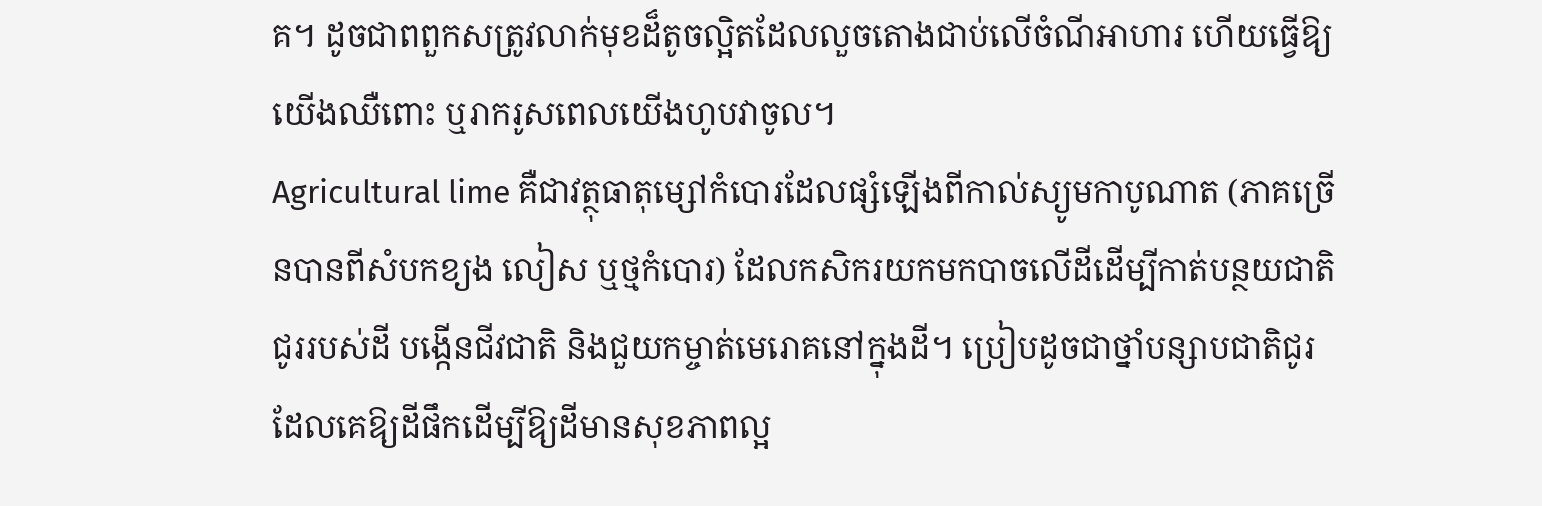គ។ ដូចជាពពួកសត្រូវលាក់មុខដ៏តូចល្អិតដែលលួចតោងជាប់លើចំណីអាហារ ហើយធ្វើឱ្យយើងឈឺពោះ ឬរាករូសពេលយើងហូបវាចូល។
Agricultural lime គឺជាវត្ថុធាតុម្សៅកំបោរដែលផ្សំឡើងពីកាល់ស្យូមកាបូណាត (ភាគច្រើនបានពីសំបកខ្យង លៀស ឬថ្មកំបោរ) ដែលកសិករយកមកបាចលើដីដើម្បីកាត់បន្ថយជាតិជូររបស់ដី បង្កើនជីវជាតិ និងជួយកម្ចាត់មេរោគនៅក្នុងដី។ ប្រៀបដូចជាថ្នាំបន្សាបជាតិជូរ ដែលគេឱ្យដីផឹកដើម្បីឱ្យដីមានសុខភាពល្អ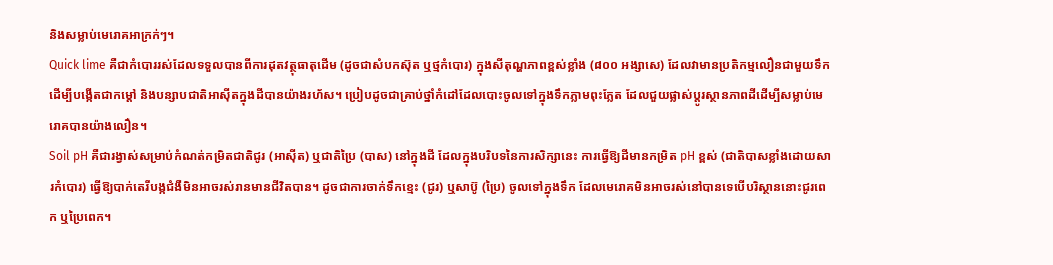និងសម្លាប់មេរោគអាក្រក់ៗ។
Quick lime គឺជាកំបោររស់ដែលទទួលបានពីការដុតវត្ថុធាតុដើម (ដូចជាសំបកស៊ុត ឬថ្មកំបោរ) ក្នុងសីតុណ្ហភាពខ្ពស់ខ្លាំង (៨០០ អង្សាសេ) ដែលវាមានប្រតិកម្មលឿនជាមួយទឹកដើម្បីបង្កើតជាកម្តៅ និងបន្សាបជាតិអាស៊ីតក្នុងដីបានយ៉ាងរហ័ស។ ប្រៀបដូចជាគ្រាប់ថ្នាំកំដៅដែលបោះចូលទៅក្នុងទឹកភ្លាមពុះភ្លែត ដែលជួយផ្លាស់ប្តូរស្ថានភាពដីដើម្បីសម្លាប់មេរោគបានយ៉ាងលឿន។
Soil pH គឺជារង្វាស់សម្រាប់កំណត់កម្រិតជាតិជូរ (អាស៊ីត) ឬជាតិប្រៃ (បាស) នៅក្នុងដី ដែលក្នុងបរិបទនៃការសិក្សានេះ ការធ្វើឱ្យដីមានកម្រិត pH ខ្ពស់ (ជាតិបាសខ្លាំងដោយសារកំបោរ) ធ្វើឱ្យបាក់តេរីបង្កជំងឺមិនអាចរស់រានមានជីវិតបាន។ ដូចជាការចាក់ទឹកខ្មេះ (ជូរ) ឬសាប៊ូ (ប្រៃ) ចូលទៅក្នុងទឹក ដែលមេរោគមិនអាចរស់នៅបានទេបើបរិស្ថាននោះជូរពេក ឬប្រៃពេក។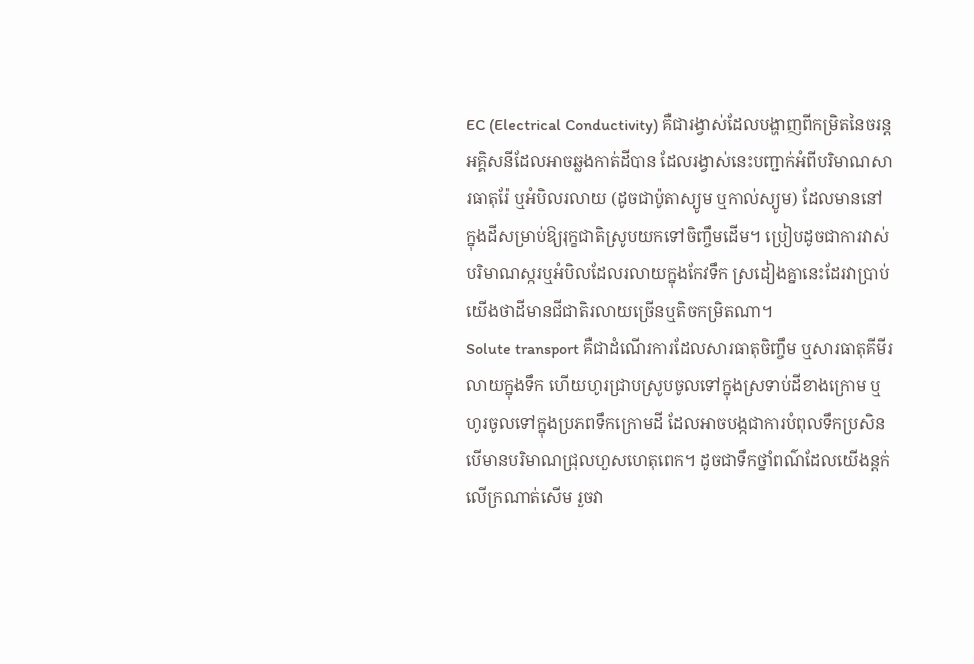EC (Electrical Conductivity) គឺជារង្វាស់ដែលបង្ហាញពីកម្រិតនៃចរន្តអគ្គិសនីដែលអាចឆ្លងកាត់ដីបាន ដែលរង្វាស់នេះបញ្ជាក់អំពីបរិមាណសារធាតុរ៉ែ ឬអំបិលរលាយ (ដូចជាប៉ូតាស្យូម ឬកាល់ស្យូម) ដែលមាននៅក្នុងដីសម្រាប់ឱ្យរុក្ខជាតិស្រូបយកទៅចិញ្ចឹមដើម។ ប្រៀបដូចជាការវាស់បរិមាណស្ករឬអំបិលដែលរលាយក្នុងកែវទឹក ស្រដៀងគ្នានេះដែរវាប្រាប់យើងថាដីមានជីជាតិរលាយច្រើនឬតិចកម្រិតណា។
Solute transport គឺជាដំណើរការដែលសារធាតុចិញ្ចឹម ឬសារធាតុគីមីរលាយក្នុងទឹក ហើយហូរជ្រាបស្រូបចូលទៅក្នុងស្រទាប់ដីខាងក្រោម ឬហូរចូលទៅក្នុងប្រភពទឹកក្រោមដី ដែលអាចបង្កជាការបំពុលទឹកប្រសិនបើមានបរិមាណជ្រុលហួសហេតុពេក។ ដូចជាទឹកថ្នាំពណ៌ដែលយើងន្តក់លើក្រណាត់សើម រួចវា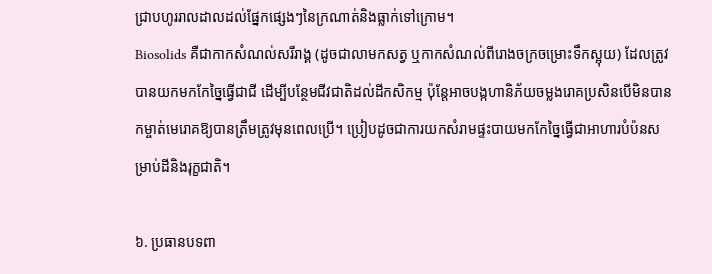ជ្រាបហូររាលដាលដល់ផ្នែកផ្សេងៗនៃក្រណាត់និងធ្លាក់ទៅក្រោម។
Biosolids គឺជាកាកសំណល់សរីរាង្គ (ដូចជាលាមកសត្វ ឬកាកសំណល់ពីរោងចក្រចម្រោះទឹកស្អុយ) ដែលត្រូវបានយកមកកែច្នៃធ្វើជាជី ដើម្បីបន្ថែមជីវជាតិដល់ដីកសិកម្ម ប៉ុន្តែអាចបង្កហានិភ័យចម្លងរោគប្រសិនបើមិនបានកម្ចាត់មេរោគឱ្យបានត្រឹមត្រូវមុនពេលប្រើ។ ប្រៀបដូចជាការយកសំរាមផ្ទះបាយមកកែច្នៃធ្វើជាអាហារបំប៉នសម្រាប់ដីនិងរុក្ខជាតិ។

៦. ប្រធានបទពា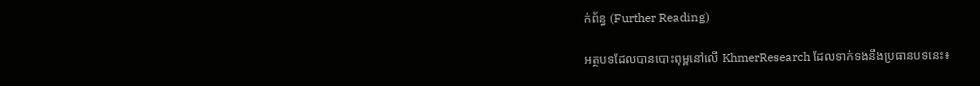ក់ព័ន្ធ (Further Reading)

អត្ថបទដែលបានបោះពុម្ពនៅលើ KhmerResearch ដែលទាក់ទងនឹងប្រធានបទនេះ៖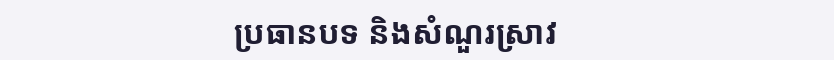ប្រធានបទ និងសំណួរស្រាវ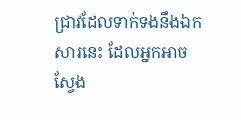ជ្រាវដែលទាក់ទងនឹងឯកសារនេះ ដែលអ្នកអាចស្វែង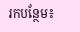រកបន្ថែម៖